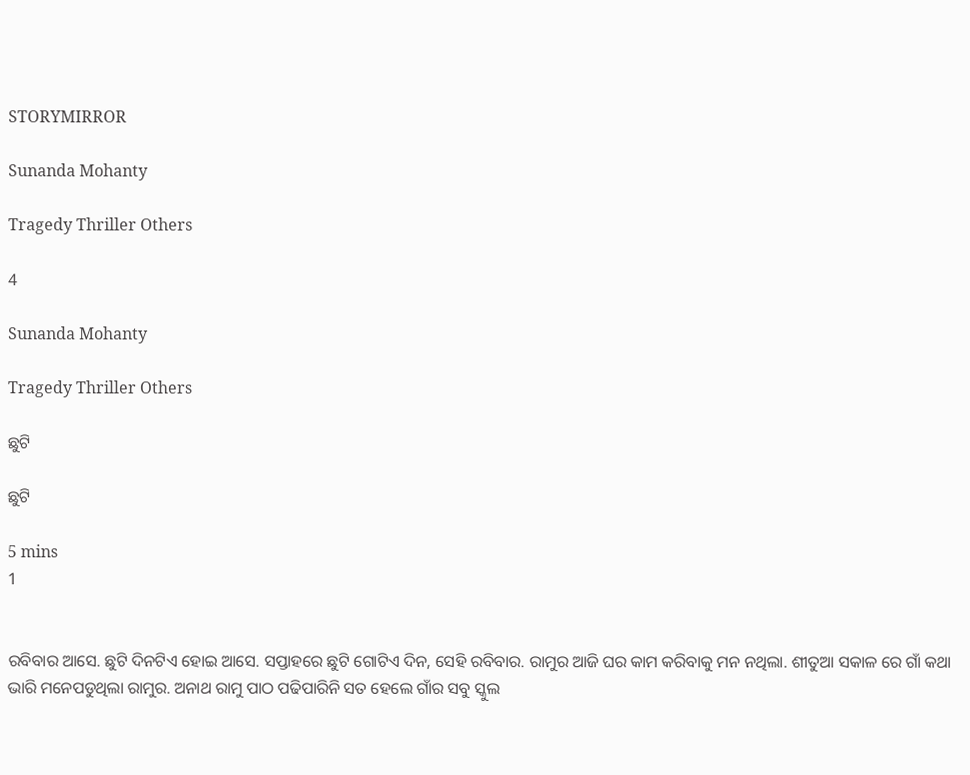STORYMIRROR

Sunanda Mohanty

Tragedy Thriller Others

4

Sunanda Mohanty

Tragedy Thriller Others

ଛୁଟି

ଛୁଟି

5 mins
1


ରବିବାର ଆସେ. ଛୁଟି ଦିନଟିଏ ହୋଇ ଆସେ. ସପ୍ତାହରେ ଛୁଟି ଗୋଟିଏ ଦିନ, ସେହି ରବିବାର. ରାମୁର ଆଜି ଘର କାମ କରିବାକୁ ମନ ନଥିଲା. ଶୀତୁଆ ସକାଳ ରେ ଗାଁ କଥା ଭାରି ମନେପଡୁଥିଲା ରାମୁର. ଅନାଥ ରାମୁ ପାଠ ପଢିପାରିନି ସତ ହେଲେ ଗାଁର ସବୁ ସ୍କୁଲ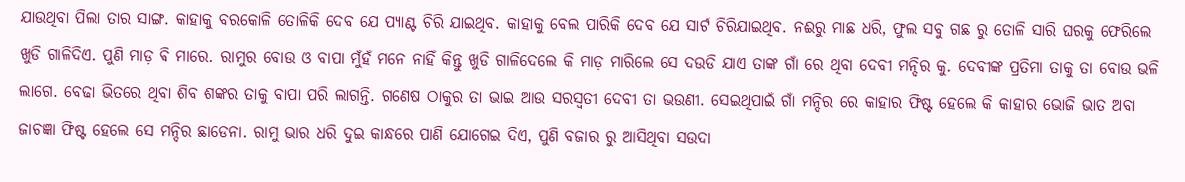ଯାଉଥିବା ପିଲା ତାର ସାଙ୍ଗ. କାହାକୁ ବରକୋଳି ତୋଳିକି ଦେବ ଯେ ପ୍ୟାଣ୍ଟ ଚିରି ଯାଇଥିବ. କାହାକୁ ବେଲ ପାରିକି ଦେବ ଯେ ସାର୍ଟ ଚିରିଯାଇଥିବ. ନଈରୁ ମାଛ ଧରି, ଫୁଲ ସବୁ ଗଛ ରୁ ତୋଳି ସାରି ଘରକୁ ଫେରିଲେ ଖୁଡି ଗାଳିଦିଏ. ପୁଣି ମାଡ଼ ଵି ମାରେ. ରାମୁର ବୋଉ ଓ ବାପା ମୁଁହଁ ମନେ ନାହିଁ କିନ୍ତୁ ଖୁଡି ଗାଳିଦେଲେ କି ମାଡ଼ ମାରିଲେ ସେ ଦଉଡି ଯାଏ ତାଙ୍କ ଗାଁ ରେ ଥିବା ଦେବୀ ମନ୍ଦିର କୁ. ଦେବୀଙ୍କ ପ୍ରତିମା ତାକୁ ତା ବୋଉ ଭଳି ଲାଗେ. ବେଢା ଭିତରେ ଥିବା ଶିବ ଶଙ୍କର ତାକୁ ବାପା ପରି ଲାଗନ୍ତି. ଗଣେଷ ଠାକୁର ତା ଭାଇ ଆଉ ସରସ୍ବତୀ ଦେବୀ ତା ଭଉଣୀ. ସେଇଥିପାଇଁ ଗାଁ ମନ୍ଦିର ରେ କାହାର ଫିଷ୍ଟ ହେଲେ କି କାହାର ଭୋଜି ଭାତ ଅବା ଜାଚଜ୍ଞା ଫିଷ୍ଟ ହେଲେ ସେ ମନ୍ଦିର ଛାଡେନା. ରାମୁ ଭାର ଧରି ଦୁଇ କାନ୍ଧରେ ପାଣି ଯୋଗେଇ ଦିଏ, ପୁଣି ବଜାର ରୁ ଆସିଥିବା ସଉଦା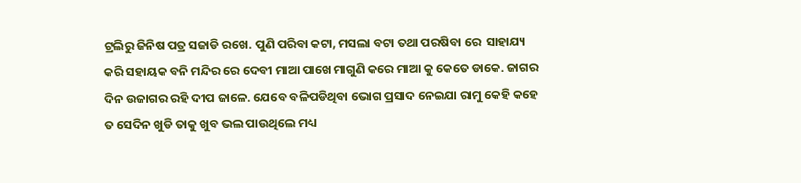ଟ୍ରଲିରୁ ଜିନିଷ ପତ୍ର ସଜାଡି ରଖେ. ପୁଣି ପରିବା କଟା, ମସଲା ବଟା ତଥା ପରଷିବା ରେ  ସାହାଯ୍ୟ କରି ସହାୟକ ବନି ମନ୍ଦିର ରେ ଦେବୀ ମାଆ ପାଖେ ମାଗୁଣି କରେ ମାଆ କୁ କେତେ ଡାକେ. ଜାଗର ଦିନ ଉଜାଗର ରହି ଦୀପ ଜାଳେ. ଯେବେ ବଳିପଡିଥିବା ଭୋଗ ପ୍ରସାଦ ନେଇଯା ରାମୁ କେହି କହେ ତ ସେଦିନ ଖୁଡି ତାକୁ ଖୁବ ଭଲ ପାଉଥିଲେ ମଧ୍ୟ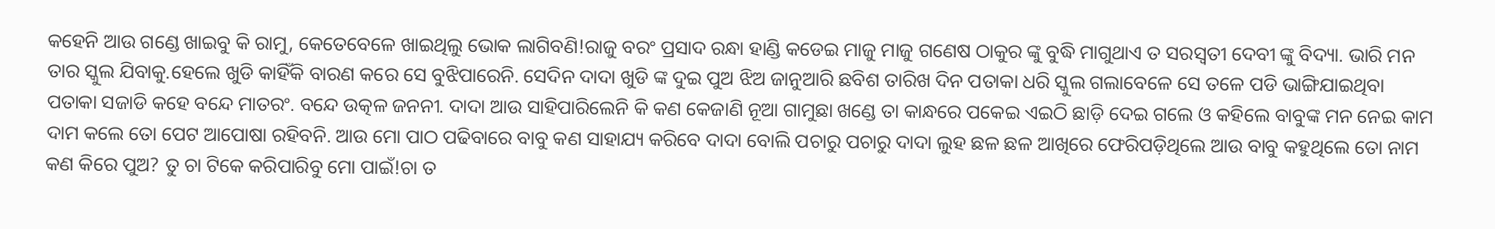କହେନି ଆଉ ଗଣ୍ଡେ ଖାଇବୁ କି ରାମୁ, କେତେବେଳେ ଖାଇଥିଲୁ ଭୋକ ଲାଗିବଣି!ରାଜୁ ବରଂ ପ୍ରସାଦ ରନ୍ଧା ହାଣ୍ଡି କଡେଇ ମାଜୁ ମାଜୁ ଗଣେଷ ଠାକୁର ଙ୍କୁ ବୁଦ୍ଧି ମାଗୁଥାଏ ତ ସରସ୍ବତୀ ଦେବୀ ଙ୍କୁ ବିଦ୍ୟା. ଭାରି ମନ ତାର ସ୍କୁଲ ଯିବାକୁ.ହେଲେ ଖୁଡି କାହିଁକି ବାରଣ କରେ ସେ ବୁଝିପାରେନି. ସେଦିନ ଦାଦା ଖୁଡି ଙ୍କ ଦୁଇ ପୁଅ ଝିଅ ଜାନୁଆରି ଛବିଶ ତାରିଖ ଦିନ ପତାକା ଧରି ସ୍କୁଲ ଗଲାବେଳେ ସେ ତଳେ ପଡି ଭାଙ୍ଗିଯାଇଥିବା ପତାକା ସଜାଡି କହେ ବନ୍ଦେ ମାତରଂ. ବନ୍ଦେ ଉତ୍କଳ ଜନନୀ. ଦାଦା ଆଉ ସାହିପାରିଲେନି କି କଣ କେଜାଣି ନୂଆ ଗାମୁଛା ଖଣ୍ଡେ ତା କାନ୍ଧରେ ପକେଇ ଏଇଠି ଛାଡ଼ି ଦେଇ ଗଲେ ଓ କହିଲେ ବାବୁଙ୍କ ମନ ନେଇ କାମ ଦାମ କଲେ ତୋ ପେଟ ଆପୋଷା ରହିବନି. ଆଉ ମୋ ପାଠ ପଢିବାରେ ବାବୁ କଣ ସାହାଯ୍ୟ କରିବେ ଦାଦା ବୋଲି ପଚାରୁ ପଚାରୁ ଦାଦା ଲୁହ ଛଳ ଛଳ ଆଖିରେ ଫେରିପଡ଼ିଥିଲେ ଆଉ ବାବୁ କହୁଥିଲେ ତୋ ନାମ କଣ କିରେ ପୁଅ? ତୁ ଚା ଟିକେ କରିପାରିବୁ ମୋ ପାଇଁ!ଚା ତ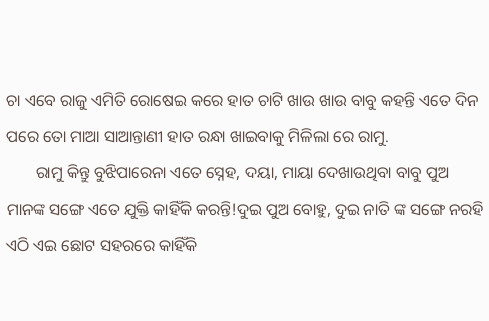ଚା ଏବେ ରାଜୁ ଏମିତି ରୋଷେଇ କରେ ହାତ ଚାଟି ଖାଉ ଖାଉ ବାବୁ କହନ୍ତି ଏତେ ଦିନ ପରେ ତୋ ମାଆ ସାଆନ୍ତାଣୀ ହାତ ରନ୍ଧା ଖାଇବାକୁ ମିଳିଲା ରେ ରାମୁ.
       ରାମୁ କିନ୍ତୁ ବୁଝିପାରେନା ଏତେ ସ୍ନେହ, ଦୟା, ମାୟା ଦେଖାଉଥିବା ବାବୁ ପୁଅ ମାନଙ୍କ ସଙ୍ଗେ ଏତେ ଯୁକ୍ତି କାହିଁକି କରନ୍ତି!ଦୁଇ ପୁଅ ବୋହୁ, ଦୁଇ ନାତି ଙ୍କ ସଙ୍ଗେ ନରହି ଏଠି ଏଇ ଛୋଟ ସହରରେ କାହିଁକି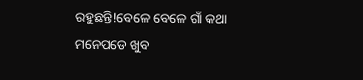ରହୁଛନ୍ତି!ବେଳେ ବେଳେ ଗାଁ କଥା ମନେପଡେ ଖୁବ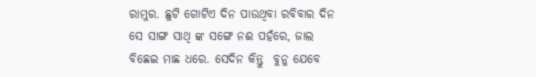ରାମୁର. ଛୁଟି ଗୋଟିଏ ଦିନ ପାଉଥିବା ରବିବାର ଦିନ ସେ ସାଙ୍ଗ ସାଥି ଙ୍କ ସଙ୍ଗେ ନଈ ପହଁରେ, ଜାଲ ବିଛେଇ ମାଛ ଧରେ. ସେଦିନ କିନ୍ତୁ  ବୁନୁ ଯେବେ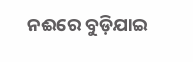ନଈରେ ବୁଡ଼ିଯାଇ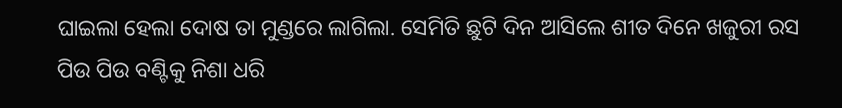ଘାଇଲା ହେଲା ଦୋଷ ତା ମୁଣ୍ଡରେ ଲାଗିଲା. ସେମିତି ଛୁଟି ଦିନ ଆସିଲେ ଶୀତ ଦିନେ ଖଜୁରୀ ରସ ପିଉ ପିଉ ବଣ୍ଟିକୁ ନିଶା ଧରି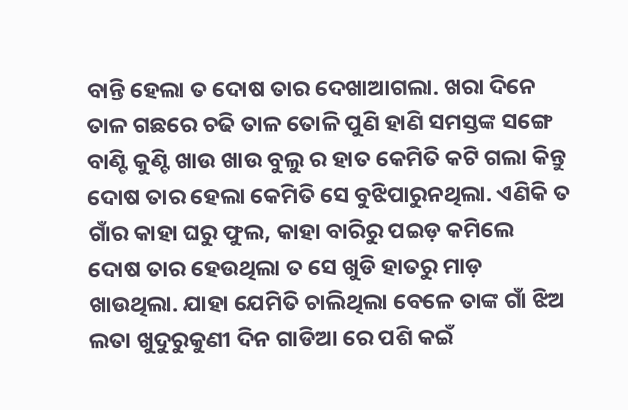ବାନ୍ତି ହେଲା ତ ଦୋଷ ତାର ଦେଖାଆଗଲା. ଖରା ଦିନେ ତାଳ ଗଛରେ ଚଢି ତାଳ ତୋଳି ପୁଣି ହାଣି ସମସ୍ତଙ୍କ ସଙ୍ଗେ ବାଣ୍ଟି କୁଣ୍ଟି ଖାଉ ଖାଉ ବୁଲୁ ର ହାତ କେମିତି କଟି ଗଲା କିନ୍ତୁ ଦୋଷ ତାର ହେଲା କେମିତି ସେ ବୁଝିପାରୁନଥିଲା. ଏଣିକି ତ ଗାଁର କାହା ଘରୁ ଫୁଲ, କାହା ବାରିରୁ ପଇଡ଼ କମିଲେ ଦୋଷ ତାର ହେଉଥିଲା ତ ସେ ଖୁଡି ହାତରୁ ମାଡ଼ ଖାଉଥିଲା. ଯାହା ଯେମିତି ଚାଲିଥିଲା ବେଳେ ତାଙ୍କ ଗାଁ ଝିଅ ଲତା ଖୁଦୁରୁକୁଣୀ ଦିନ ଗାଡିଆ ରେ ପଶି କଇଁ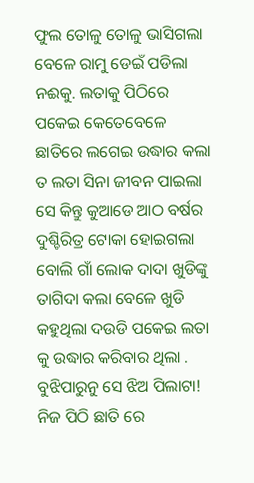ଫୁଲ ତୋଳୁ ତୋଳୁ ଭାସିଗଲା ବେଳେ ରାମୁ ଡେଇଁ ପଡିଲା ନଈକୁ. ଲତାକୁ ପିଠିରେ ପକେଇ କେତେବେଳେ ଛାତିରେ ଲଗେଇ ଉଦ୍ଧାର କଲା ତ ଲତା ସିନା ଜୀବନ ପାଇଲା ସେ କିନ୍ତୁ କୁଆଡେ ଆଠ ବର୍ଷର ଦୁଶ୍ଚିରିତ୍ର ଟୋକା ହୋଇଗଲା ବୋଲି ଗାଁ ଲୋକ ଦାଦା ଖୁଡିଙ୍କୁ ତାଗିଦା କଲା ବେଳେ ଖୁଡି କହୁଥିଲା ଦଉଡି ପକେଇ ଲତା କୁ ଉଦ୍ଧାର କରିବାର ଥିଲା . ବୁଝିପାରୁନୁ ସେ ଝିଅ ପିଲାଟା! ନିଜ ପିଠି ଛାତି ରେ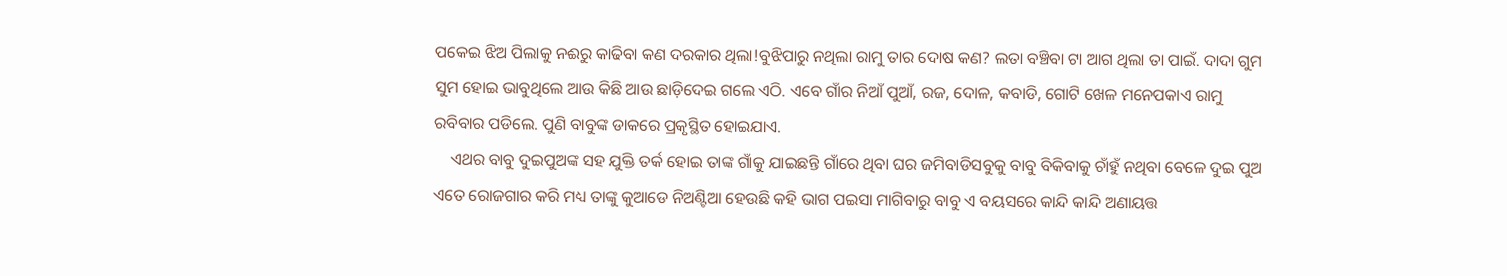ପକେଇ ଝିଅ ପିଲାକୁ ନଈରୁ କାଢିବା କଣ ଦରକାର ଥିଲା!ବୁଝିପାରୁ ନଥିଲା ରାମୁ ତାର ଦୋଷ କଣ? ଲତା ବଞ୍ଚିବା ଟା ଆଗ ଥିଲା ତା ପାଇଁ. ଦାଦା ଗୁମ ସୁମ ହୋଇ ଭାବୁଥିଲେ ଆଉ କିଛି ଆଉ ଛାଡ଼ିଦେଇ ଗଲେ ଏଠି. ଏବେ ଗାଁର ନିଆଁ ପୁଆଁ, ରଜ, ଦୋଳ, କବାଡି, ଗୋଟି ଖେଳ ମନେପକାଏ ରାମୁ ରବିବାର ପଡିଲେ. ପୁଣି ବାବୁଙ୍କ ଡାକରେ ପ୍ରକୃସ୍ଥିତ ହୋଇଯାଏ.
    ଏଥର ବାବୁ ଦୁଇପୁଅଙ୍କ ସହ ଯୁକ୍ତି ତର୍କ ହୋଇ ତାଙ୍କ ଗାଁକୁ ଯାଇଛନ୍ତି ଗାଁରେ ଥିବା ଘର ଜମିବାଡିସବୁକୁ ବାବୁ ବିକିବାକୁ ଚାଁହୁଁ ନଥିବା ବେଳେ ଦୁଇ ପୁଅ ଏତେ ରୋଜଗାର କରି ମଧ୍ୟ ତାଙ୍କୁ କୁଆଡେ ନିଅଣ୍ଟିଆ ହେଉଛି କହି ଭାଗ ପଇସା ମାଗିବାରୁ ବାବୁ ଏ ବୟସରେ କାନ୍ଦି କାନ୍ଦି ଅଣାୟତ୍ତ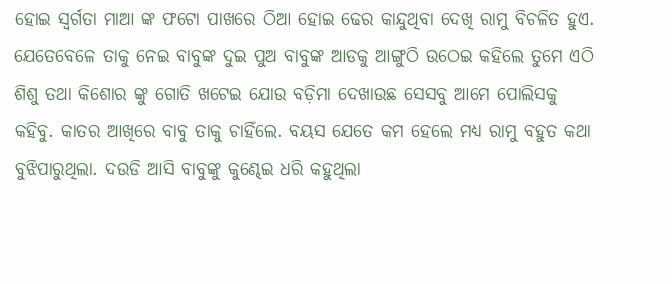ହୋଇ ସ୍ବର୍ଗତା ମାଆ ଙ୍କ ଫଟୋ ପାଖରେ ଠିଆ ହୋଇ ଢେର କାନ୍ଦୁଥିବା ଦେଖି ରାମୁ ବିଚଳିତ ହୁଏ. ଯେତେବେଳେ ତାକୁ ନେଇ ବାବୁଙ୍କ ଦୁଇ ପୁଅ ବାବୁଙ୍କ ଆଡକୁ ଆଙ୍ଗୁଠି ଉଠେଇ କହିଲେ ତୁମେ ଏଠି ଶିଶୁ ତଥା କିଶୋର ଙ୍କୁ ଗୋତି ଖଟେଇ ଯୋଉ ବଡ଼ିମା ଦେଖାଉଛ ସେସବୁ ଆମେ ପୋଲିସକୁ କହିବୁ. କାତର ଆଖିରେ ବାବୁ ତାକୁ ଚାହିଁଲେ. ବୟସ ଯେତେ କମ ହେଲେ ମଧ୍ୟ ରାମୁ ବହୁତ କଥା ବୁଝିପାରୁଥିଲା. ଦଉଡି ଆସି ବାବୁଙ୍କୁ କୁଣ୍ଢେଇ ଧରି କହୁଥିଲା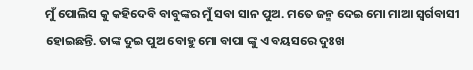ମୁଁ ପୋଲିସ କୁ କହିଦେବି ବାବୁଙ୍କର ମୁଁ ସବା ସାନ ପୁଅ. ମତେ ଜନ୍ମ ଦେଇ ମୋ ମାଆ ସ୍ବର୍ଗବାସୀ ହୋଇଛନ୍ତି. ତାଙ୍କ ଦୁଇ ପୁଅ ବୋହୁ ମୋ ବାପା ଙ୍କୁ ଏ ବୟସରେ ଦୁଃଖ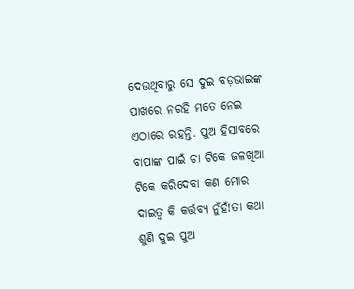ଦେଉଥିବାରୁ ସେ ଦୁଇ ବଡ଼ଭାଇଙ୍କ ପାଖରେ ନରହି ମତେ ନେଇ ଏଠାରେ ରହନ୍ତି. ପୁଅ ହିସାବରେ ବାପାଙ୍କ ପାଇଁ ଚା ଟିକେ ଜଳଖିଆ ଟିକେ କରିଦେବା କଣ ମୋର ଦାଇତ୍ୱ କି କର୍ତ୍ତବ୍ୟ ନୁଁହଁ!ତା କଥା ଶୁଣି ଦୁଇ ପୁଅ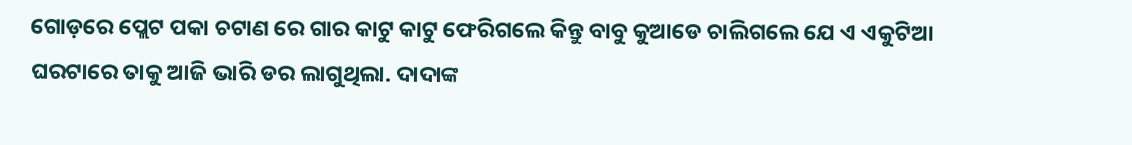ଗୋଡ଼ରେ ପ୍ଲେଟ ପକା ଚଟାଣ ରେ ଗାର କାଟୁ କାଟୁ ଫେରିଗଲେ କିନ୍ତୁ ବାବୁ କୁଆଡେ ଚାଲିଗଲେ ଯେ ଏ ଏକୁଟିଆ ଘରଟାରେ ତାକୁ ଆଜି ଭାରି ଡର ଲାଗୁଥିଲା. ଦାଦାଙ୍କ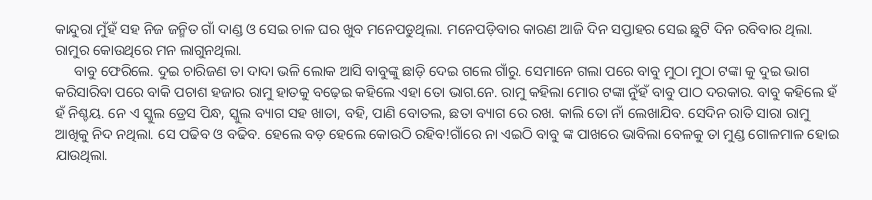କାନ୍ଦୁରା ମୁଁହଁ ସହ ନିଜ ଜନ୍ମିତ ଗାଁ ଦାଣ୍ଡ ଓ ସେଇ ଚାଳ ଘର ଖୁବ ମନେପଡୁଥିଲା. ମନେପଡ଼ିବାର କାରଣ ଆଜି ଦିନ ସପ୍ତାହର ସେଇ ଛୁଟି ଦିନ ରବିବାର ଥିଲା. ରାମୁର କୋଉଥିରେ ମନ ଲାଗୁନଥିଲା.
     ବାବୁ ଫେରିଲେ. ଦୁଇ ଚାରିଜଣ ତା ଦାଦା ଭଳି ଲୋକ ଆସି ବାବୁଙ୍କୁ ଛାଡ଼ି ଦେଇ ଗଲେ ଗାଁରୁ. ସେମାନେ ଗଲା ପରେ ବାବୁ ମୁଠା ମୁଠା ଟଙ୍କା କୁ ଦୁଇ ଭାଗ କରିସାରିବା ପରେ ବାକି ପଚାଶ ହଜାର ରାମୁ ହାତକୁ ବଢ଼େଇ କହିଲେ ଏହା ତୋ ଭାଗ.ନେ. ରାମୁ କହିଲା ମୋର ଟଙ୍କା ନୁଁହଁ ବାବୁ ପାଠ ଦରକାର. ବାବୁ କହିଲେ ହଁ ହଁ ନିଶ୍ଚୟ. ନେ ଏ ସ୍କୁଲ ଡ୍ରେସ ପିନ୍ଧ, ସ୍କୁଲ ବ୍ୟାଗ ସହ ଖାତା, ବହି, ପାଣି ବୋତଲ, ଛତା ବ୍ୟାଗ ରେ ରଖ. କାଲି ତୋ ନାଁ ଲେଖାଯିବ. ସେଦିନ ରାତି ସାରା ରାମୁ ଆଖିକୁ ନିଦ ନଥିଲା. ସେ ପଢିବ ଓ ବଢିବ. ହେଲେ ବଡ଼ ହେଲେ କୋଉଠି ରହିବ!ଗାଁରେ ନା ଏଇଠି ବାବୁ ଙ୍କ ପାଖରେ ଭାବିଲା ବେଳକୁ ତା ମୁଣ୍ଡ ଗୋଳମାଳ ହୋଇ ଯାଉଥିଲା.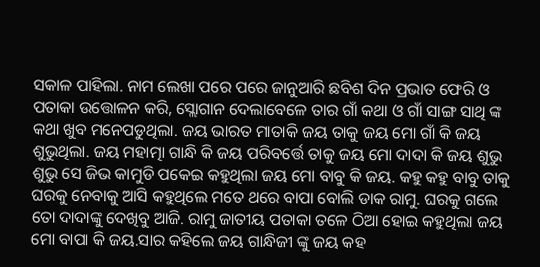ସକାଳ ପାହିଲା. ନାମ ଲେଖା ପରେ ପରେ ଜାନୁଆରି ଛବିଶ ଦିନ ପ୍ରଭାତ ଫେରି ଓ ପତାକା ଉତ୍ତୋଳନ କରି, ସ୍ଲୋଗାନ ଦେଲାବେଳେ ତାର ଗାଁ କଥା ଓ ଗାଁ ସାଙ୍ଗ ସାଥି ଙ୍କ କଥା ଖୁବ ମନେପଡୁଥିଲା. ଜୟ ଭାରତ ମାତାକି ଜୟ ତାକୁ ଜୟ ମୋ ଗାଁ କି ଜୟ ଶୁଭୁଥିଲା. ଜୟ ମହାତ୍ମା ଗାନ୍ଧି କି ଜୟ ପରିବର୍ତ୍ତେ ତାକୁ ଜୟ ମୋ ଦାଦା କି ଜୟ ଶୁଭୁ ଶୁଭୁ ସେ ଜିଭ କାମୁଡି ପକେଇ କହୁଥିଲା ଜୟ ମୋ ବାବୁ କି ଜୟ. କହୁ କହୁ ବାବୁ ତାକୁ ଘରକୁ ନେବାକୁ ଆସି କହୁଥିଲେ ମତେ ଥରେ ବାପା ବୋଲି ଡାକ ରାମୁ. ଘରକୁ ଗଲେ ତୋ ଦାଦାଙ୍କୁ ଦେଖିବୁ ଆଜି. ରାମୁ ଜାତୀୟ ପତାକା ତଳେ ଠିଆ ହୋଇ କହୁଥିଲା ଜୟ ମୋ ବାପା କି ଜୟ.ସାର କହିଲେ ଜୟ ଗାନ୍ଧିଜୀ ଙ୍କୁ ଜୟ କହ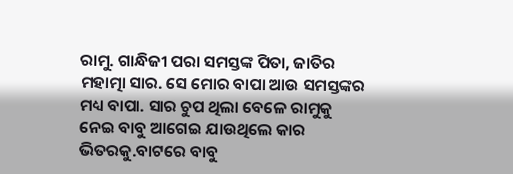ରାମୁ. ଗାନ୍ଧିଜୀ ପରା ସମସ୍ତଙ୍କ ପିତା, ଜାତିର ମହାତ୍ମା ସାର. ସେ ମୋର ବାପା ଆଉ ସମସ୍ତଙ୍କର ମଧ୍ୟ ବାପା. ସାର ଚୁପ ଥିଲା ବେଳେ ରାମୁକୁ ନେଇ ବାବୁ ଆଗେଇ ଯାଉଥିଲେ କାର ଭିତରକୁ.ବାଟରେ ବାବୁ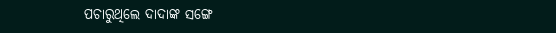ପଚାରୁଥିଲେ ଦାଦାଙ୍କ ସଙ୍ଗେ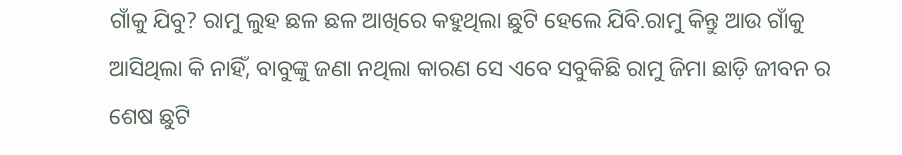ଗାଁକୁ ଯିବୁ? ରାମୁ ଲୁହ ଛଳ ଛଳ ଆଖିରେ କହୁଥିଲା ଛୁଟି ହେଲେ ଯିବି.ରାମୁ କିନ୍ତୁ ଆଉ ଗାଁକୁ ଆସିଥିଲା କି ନାହିଁ, ବାବୁଙ୍କୁ ଜଣା ନଥିଲା କାରଣ ସେ ଏବେ ସବୁକିଛି ରାମୁ ଜିମା ଛାଡ଼ି ଜୀବନ ର ଶେଷ ଛୁଟି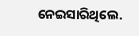ନେଇସାରିଥିଲେ.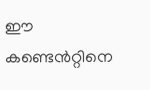ഈ കണ്ടെൻറ്റിനെ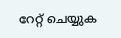റേറ്റ് ചെയ്യുക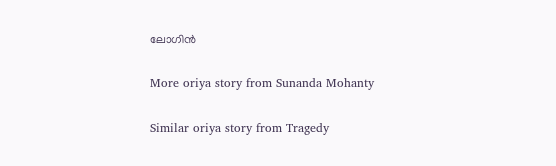ലോഗിൻ

More oriya story from Sunanda Mohanty

Similar oriya story from Tragedy